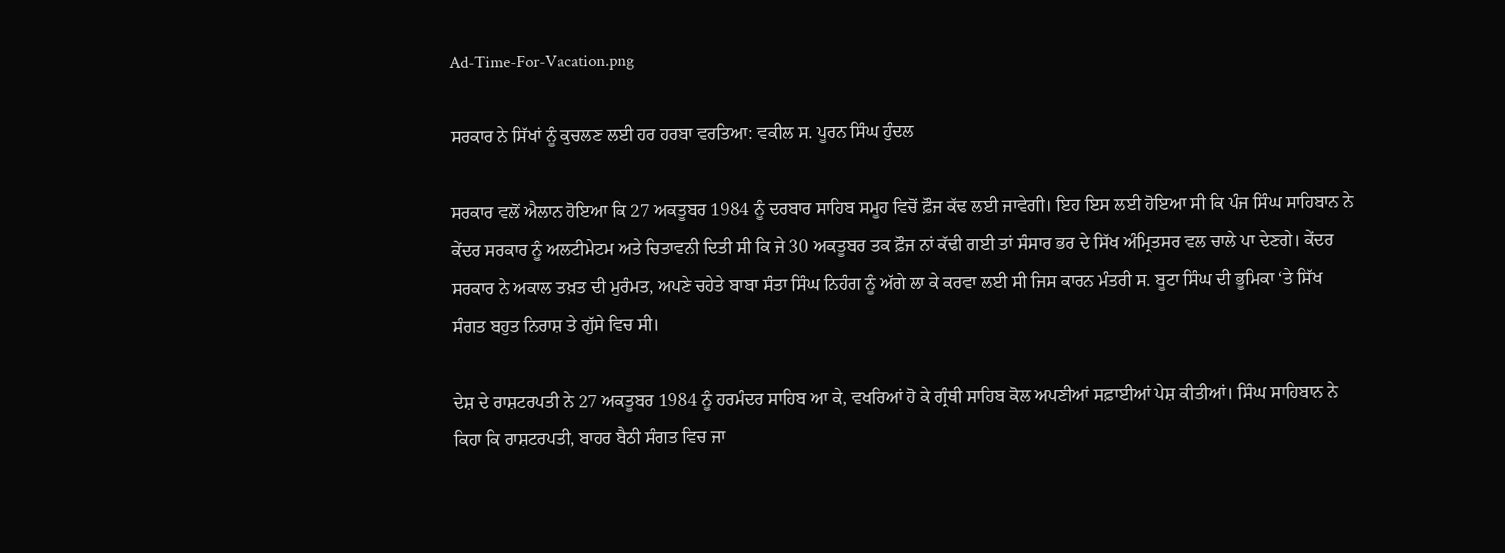Ad-Time-For-Vacation.png

ਸਰਕਾਰ ਨੇ ਸਿੱਖਾਂ ਨੂੰ ਕੁਚਲਣ ਲਈ ਹਰ ਹਰਬਾ ਵਰਤਿਆ: ਵਕੀਲ ਸ. ਪੂਰਨ ਸਿੰਘ ਹੁੰਦਲ

ਸਰਕਾਰ ਵਲੋਂ ਐਲਾਨ ਹੋਇਆ ਕਿ 27 ਅਕਤੂਬਰ 1984 ਨੂੰ ਦਰਬਾਰ ਸਾਹਿਬ ਸਮੂਹ ਵਿਚੋਂ ਫ਼ੌਜ ਕੱਢ ਲਈ ਜਾਵੇਗੀ। ਇਹ ਇਸ ਲਈ ਹੋਇਆ ਸੀ ਕਿ ਪੰਜ ਸਿੰਘ ਸਾਹਿਬਾਨ ਨੇ ਕੇਂਦਰ ਸਰਕਾਰ ਨੂੰ ਅਲਟੀਮੇਟਮ ਅਤੇ ਚਿਤਾਵਨੀ ਦਿਤੀ ਸੀ ਕਿ ਜੇ 30 ਅਕਤੂਬਰ ਤਕ ਫ਼ੌਜ ਨਾਂ ਕੱਢੀ ਗਈ ਤਾਂ ਸੰਸਾਰ ਭਰ ਦੇ ਸਿੱਖ ਅੰਮ੍ਰਿਤਸਰ ਵਲ ਚਾਲੇ ਪਾ ਦੇਣਗੇ। ਕੇਂਦਰ ਸਰਕਾਰ ਨੇ ਅਕਾਲ ਤਖ਼ਤ ਦੀ ਮੁਰੰਮਤ, ਅਪਣੇ ਚਹੇਤੇ ਬਾਬਾ ਸੰਤਾ ਸਿੰਘ ਨਿਹੰਗ ਨੂੰ ਅੱਗੇ ਲਾ ਕੇ ਕਰਵਾ ਲਈ ਸੀ ਜਿਸ ਕਾਰਨ ਮੰਤਰੀ ਸ. ਬੂਟਾ ਸਿੰਘ ਦੀ ਭੂਮਿਕਾ ‘ਤੇ ਸਿੱਖ ਸੰਗਤ ਬਹੁਤ ਨਿਰਾਸ਼ ਤੇ ਗੁੱਸੇ ਵਿਚ ਸੀ।

ਦੇਸ਼ ਦੇ ਰਾਸ਼ਟਰਪਤੀ ਨੇ 27 ਅਕਤੂਬਰ 1984 ਨੂੰ ਹਰਮੰਦਰ ਸਾਹਿਬ ਆ ਕੇ, ਵਖਰਿਆਂ ਹੋ ਕੇ ਗ੍ਰੰਥੀ ਸਾਹਿਬ ਕੋਲ ਅਪਣੀਆਂ ਸਫ਼ਾਈਆਂ ਪੇਸ਼ ਕੀਤੀਆਂ। ਸਿੰਘ ਸਾਹਿਬਾਨ ਨੇ ਕਿਹਾ ਕਿ ਰਾਸ਼ਟਰਪਤੀ, ਬਾਹਰ ਬੈਠੀ ਸੰਗਤ ਵਿਚ ਜਾ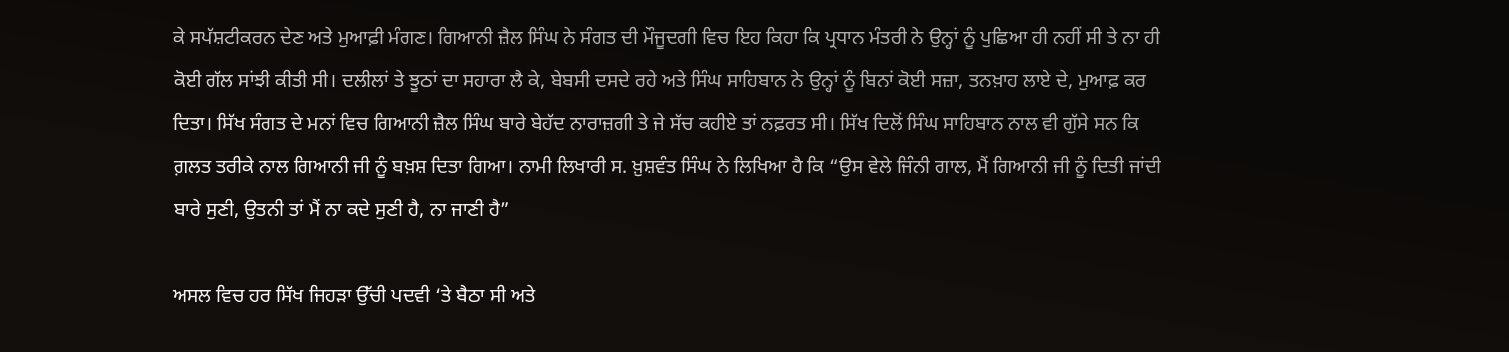ਕੇ ਸਪੱਸ਼ਟੀਕਰਨ ਦੇਣ ਅਤੇ ਮੁਆਫ਼ੀ ਮੰਗਣ। ਗਿਆਨੀ ਜ਼ੈਲ ਸਿੰਘ ਨੇ ਸੰਗਤ ਦੀ ਮੌਜੂਦਗੀ ਵਿਚ ਇਹ ਕਿਹਾ ਕਿ ਪ੍ਰਧਾਨ ਮੰਤਰੀ ਨੇ ਉਨ੍ਹਾਂ ਨੂੰ ਪੁਛਿਆ ਹੀ ਨਹੀਂ ਸੀ ਤੇ ਨਾ ਹੀ ਕੋਈ ਗੱਲ ਸਾਂਝੀ ਕੀਤੀ ਸੀ। ਦਲੀਲਾਂ ਤੇ ਝੂਠਾਂ ਦਾ ਸਹਾਰਾ ਲੈ ਕੇ, ਬੇਬਸੀ ਦਸਦੇ ਰਹੇ ਅਤੇ ਸਿੰਘ ਸਾਹਿਬਾਨ ਨੇ ਉਨ੍ਹਾਂ ਨੂੰ ਬਿਨਾਂ ਕੋਈ ਸਜ਼ਾ, ਤਨਖ਼ਾਹ ਲਾਏ ਦੇ, ਮੁਆਫ਼ ਕਰ ਦਿਤਾ। ਸਿੱਖ ਸੰਗਤ ਦੇ ਮਨਾਂ ਵਿਚ ਗਿਆਨੀ ਜ਼ੈਲ ਸਿੰਘ ਬਾਰੇ ਬੇਹੱਦ ਨਾਰਾਜ਼ਗੀ ਤੇ ਜੇ ਸੱਚ ਕਹੀਏ ਤਾਂ ਨਫ਼ਰਤ ਸੀ। ਸਿੱਖ ਦਿਲੋਂ ਸਿੰਘ ਸਾਹਿਬਾਨ ਨਾਲ ਵੀ ਗੁੱਸੇ ਸਨ ਕਿ ਗ਼ਲਤ ਤਰੀਕੇ ਨਾਲ ਗਿਆਨੀ ਜੀ ਨੂੰ ਬਖ਼ਸ਼ ਦਿਤਾ ਗਿਆ। ਨਾਮੀ ਲਿਖਾਰੀ ਸ. ਖ਼ੁਸ਼ਵੰਤ ਸਿੰਘ ਨੇ ਲਿਖਿਆ ਹੈ ਕਿ “ਉਸ ਵੇਲੇ ਜਿੰਨੀ ਗਾਲ, ਮੈਂ ਗਿਆਨੀ ਜੀ ਨੂੰ ਦਿਤੀ ਜਾਂਦੀ ਬਾਰੇ ਸੁਣੀ, ਉਤਨੀ ਤਾਂ ਮੈਂ ਨਾ ਕਦੇ ਸੁਣੀ ਹੈ, ਨਾ ਜਾਣੀ ਹੈ”

ਅਸਲ ਵਿਚ ਹਰ ਸਿੱਖ ਜਿਹੜਾ ਉੱਚੀ ਪਦਵੀ ‘ਤੇ ਬੈਠਾ ਸੀ ਅਤੇ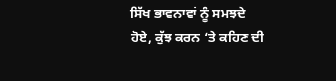ਸਿੱਖ ਭਾਵਨਾਵਾਂ ਨੂੰ ਸਮਝਦੇ ਹੋਏ, ਕੁੱਝ ਕਰਨ ‘ਤੇ ਕਹਿਣ ਦੀ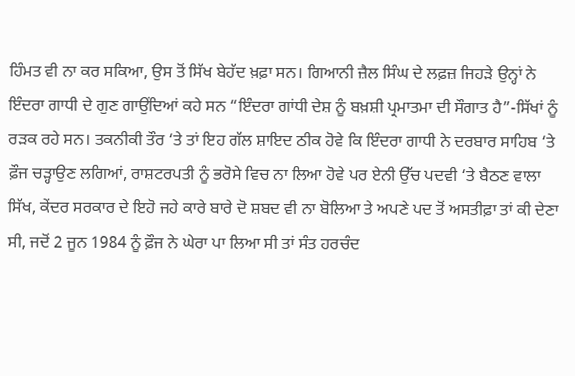ਹਿੰਮਤ ਵੀ ਨਾ ਕਰ ਸਕਿਆ, ਉਸ ਤੋਂ ਸਿੱਖ ਬੇਹੱਦ ਖ਼ਫ਼ਾ ਸਨ। ਗਿਆਨੀ ਜ਼ੈਲ ਸਿੰਘ ਦੇ ਲਫ਼ਜ਼ ਜਿਹੜੇ ਉਨ੍ਹਾਂ ਨੇ ਇੰਦਰਾ ਗਾਧੀ ਦੇ ਗੁਣ ਗਾਉਂਦਿਆਂ ਕਹੇ ਸਨ “ਇੰਦਰਾ ਗਾਂਧੀ ਦੇਸ਼ ਨੂੰ ਬਖ਼ਸ਼ੀ ਪ੍ਰਮਾਤਮਾ ਦੀ ਸੌਗਾਤ ਹੈ”-ਸਿੱਖਾਂ ਨੂੰ ਰੜਕ ਰਹੇ ਸਨ। ਤਕਨੀਕੀ ਤੌਰ ‘ਤੇ ਤਾਂ ਇਹ ਗੱਲ ਸ਼ਾਇਦ ਠੀਕ ਹੋਵੇ ਕਿ ਇੰਦਰਾ ਗਾਧੀ ਨੇ ਦਰਬਾਰ ਸਾਹਿਬ ‘ਤੇ ਫ਼ੌਜ ਚੜ੍ਹਾਉਣ ਲਗਿਆਂ, ਰਾਸ਼ਟਰਪਤੀ ਨੂੰ ਭਰੋਸੇ ਵਿਚ ਨਾ ਲਿਆ ਹੋਵੇ ਪਰ ਏਨੀ ਉੱਚ ਪਦਵੀ ‘ਤੇ ਬੈਠਣ ਵਾਲਾ ਸਿੱਖ, ਕੇਂਦਰ ਸਰਕਾਰ ਦੇ ਇਹੋ ਜਹੇ ਕਾਰੇ ਬਾਰੇ ਦੋ ਸ਼ਬਦ ਵੀ ਨਾ ਬੋਲਿਆ ਤੇ ਅਪਣੇ ਪਦ ਤੋਂ ਅਸਤੀਫ਼ਾ ਤਾਂ ਕੀ ਦੇਣਾ ਸੀ, ਜਦੋਂ 2 ਜੂਨ 1984 ਨੂੰ ਫ਼ੌਜ ਨੇ ਘੇਰਾ ਪਾ ਲਿਆ ਸੀ ਤਾਂ ਸੰਤ ਹਰਚੰਦ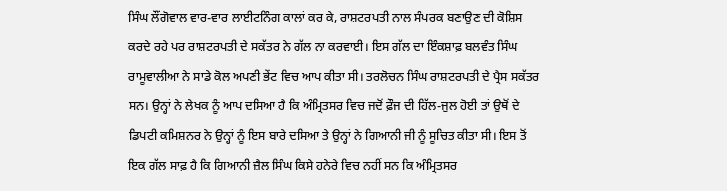ਸਿੰਘ ਲੌਂਗੋਵਾਲ ਵਾਰ-ਵਾਰ ਲਾਈਟਨਿੰਗ ਕਾਲਾਂ ਕਰ ਕੇ, ਰਾਸ਼ਟਰਪਤੀ ਨਾਲ ਸੰਪਰਕ ਬਣਾਉਣ ਦੀ ਕੋਸ਼ਿਸ ਕਰਦੇ ਰਹੇ ਪਰ ਰਾਸ਼ਟਰਪਤੀ ਦੇ ਸਕੱਤਰ ਨੇ ਗੱਲ ਨਾ ਕਰਵਾਈ। ਇਸ ਗੱਲ ਦਾ ਇੰਕਸ਼ਾਫ਼ ਬਲਵੰਤ ਸਿੰਘ ਰਾਮੂਵਾਲੀਆ ਨੇ ਸਾਡੇ ਕੋਲ ਅਪਣੀ ਭੇਂਟ ਵਿਚ ਆਪ ਕੀਤਾ ਸੀ। ਤਰਲੋਚਨ ਸਿੰਘ ਰਾਸ਼ਟਰਪਤੀ ਦੇ ਪ੍ਰੈਸ ਸਕੱਤਰ ਸਨ। ਉਨ੍ਹਾਂ ਨੇ ਲੇਖਕ ਨੂੰ ਆਪ ਦਸਿਆ ਹੈ ਕਿ ਅੰਮ੍ਰਿਤਸਰ ਵਿਚ ਜਦੋਂ ਫ਼ੌਜ ਦੀ ਹਿੱਲ-ਜੁਲ ਹੋਈ ਤਾਂ ਉਥੋਂ ਦੇ ਡਿਪਟੀ ਕਮਿਸ਼ਨਰ ਨੇ ਉਨ੍ਹਾਂ ਨੂੰ ਇਸ ਬਾਰੇ ਦਸਿਆ ਤੇ ਉਨ੍ਹਾਂ ਨੇ ਗਿਆਨੀ ਜੀ ਨੂੰ ਸੂਚਿਤ ਕੀਤਾ ਸੀ। ਇਸ ਤੋਂ ਇਕ ਗੱਲ ਸਾਫ਼ ਹੈ ਕਿ ਗਿਆਨੀ ਜ਼ੈਲ ਸਿੰਘ ਕਿਸੇ ਹਨੇਰੇ ਵਿਚ ਨਹੀਂ ਸਨ ਕਿ ਅੰਮ੍ਰਿਤਸਰ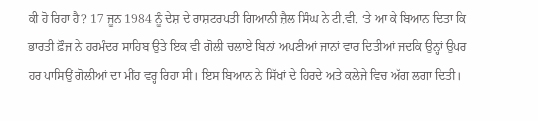ਕੀ ਹੋ ਰਿਹਾ ਹੈ? 17 ਜੂਨ 1984 ਨੂੰ ਦੇਸ਼ ਦੇ ਰਾਸ਼ਟਰਪਤੀ ਗਿਆਨੀ ਜ਼ੈਲ ਸਿੰਘ ਨੇ ਟੀ.ਵੀ. ‘ਤੇ ਆ ਕੇ ਬਿਆਨ ਦਿਤਾ ਕਿ ਭਾਰਤੀ ਫ਼ੌਜ ਨੇ ਹਰਮੰਦਰ ਸਾਹਿਬ ਉਤੇ ਇਕ ਵੀ ਗੋਲੀ ਚਲਾਏ ਬਿਨਾਂ ਅਪਣੀਆਂ ਜਾਨਾਂ ਵਾਰ ਦਿਤੀਆਂ ਜਦਕਿ ਉਨ੍ਹਾਂ ਉਪਰ ਹਰ ਪਾਸਿਉਂ ਗੋਲੀਆਂ ਦਾ ਮੀਂਹ ਵਰ੍ਹ ਰਿਹਾ ਸੀ। ਇਸ ਬਿਆਨ ਨੇ ਸਿੱਖਾਂ ਦੇ ਹਿਰਦੇ ਅਤੇ ਕਲੇਜੇ ਵਿਚ ਅੱਗ ਲਗਾ ਦਿਤੀ।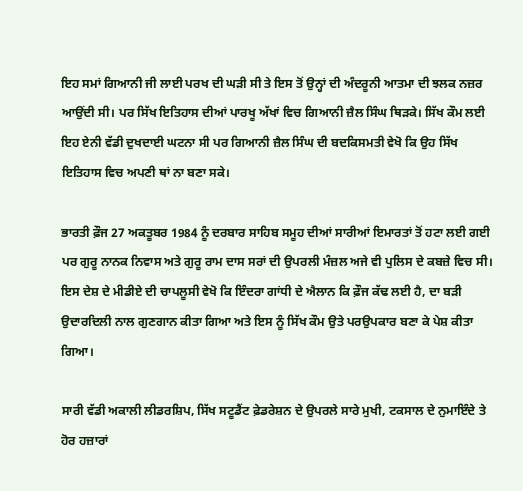ਇਹ ਸਮਾਂ ਗਿਆਨੀ ਜੀ ਲਾਈ ਪਰਖ ਦੀ ਘੜੀ ਸੀ ਤੇ ਇਸ ਤੋਂ ਉਨ੍ਹਾਂ ਦੀ ਅੰਦਰੂਨੀ ਆਤਮਾ ਦੀ ਝਲਕ ਨਜ਼ਰ ਆਉਂਦੀ ਸੀ। ਪਰ ਸਿੱਖ ਇਤਿਹਾਸ ਦੀਆਂ ਪਾਰਖੂ ਅੱਖਾਂ ਵਿਚ ਗਿਆਨੀ ਜ਼ੈਲ ਸਿੰਘ ਥਿੜਕੇ। ਸਿੱਖ ਕੌਮ ਲਈ ਇਹ ਏਨੀ ਵੱਡੀ ਦੁਖਦਾਈ ਘਟਨਾ ਸੀ ਪਰ ਗਿਆਨੀ ਜ਼ੈਲ ਸਿੰਘ ਦੀ ਬਦਕਿਸਮਤੀ ਵੇਖੋ ਕਿ ਉਹ ਸਿੱਖ ਇਤਿਹਾਸ ਵਿਚ ਅਪਣੀ ਥਾਂ ਨਾ ਬਣਾ ਸਕੇ।

ਭਾਰਤੀ ਫ਼ੌਜ 27 ਅਕਤੂਬਰ 1984 ਨੂੰ ਦਰਬਾਰ ਸਾਹਿਬ ਸਮੂਹ ਦੀਆਂ ਸਾਰੀਆਂ ਇਮਾਰਤਾਂ ਤੋਂ ਹਟਾ ਲਈ ਗਈ ਪਰ ਗੁਰੂ ਨਾਨਕ ਨਿਵਾਸ ਅਤੇ ਗੁਰੂ ਰਾਮ ਦਾਸ ਸਰਾਂ ਦੀ ਉਪਰਲੀ ਮੰਜ਼ਲ ਅਜੇ ਵੀ ਪੁਲਿਸ ਦੇ ਕਬਜ਼ੇ ਵਿਚ ਸੀ। ਇਸ ਦੇਸ਼ ਦੇ ਮੀਡੀਏ ਦੀ ਚਾਪਲੂਸੀ ਵੇਖੋ ਕਿ ਇੰਦਰਾ ਗਾਂਧੀ ਦੇ ਐਲਾਨ ਕਿ ਫ਼ੌਜ ਕੱਢ ਲਈ ਹੈ, ਦਾ ਬੜੀ ਉਦਾਰਦਿਲੀ ਨਾਲ ਗੁਣਗਾਨ ਕੀਤਾ ਗਿਆ ਅਤੇ ਇਸ ਨੂੰ ਸਿੱਖ ਕੌਮ ਉਤੇ ਪਰਉਪਕਾਰ ਬਣਾ ਕੇ ਪੇਸ਼ ਕੀਤਾ ਗਿਆ।

ਸਾਰੀ ਵੱਡੀ ਅਕਾਲੀ ਲੀਡਰਸ਼ਿਪ, ਸਿੱਖ ਸਟੂਡੈਂਟ ਫ਼ੇਡਰੇਸ਼ਨ ਦੇ ਉਪਰਲੇ ਸਾਰੇ ਮੁਖੀ, ਟਕਸਾਲ ਦੇ ਨੁਮਾਇੰਦੇ ਤੇ ਹੋਰ ਹਜ਼ਾਰਾਂ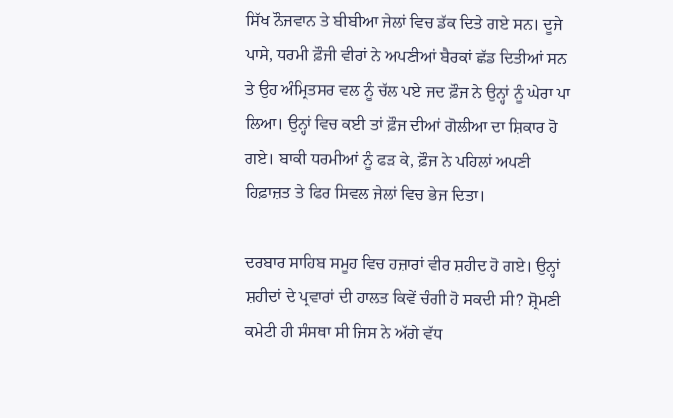ਸਿੱਖ ਨੌਜਵਾਨ ਤੇ ਬੀਬੀਆ ਜੇਲਾਂ ਵਿਚ ਡੱਕ ਦਿਤੇ ਗਏ ਸਨ। ਦੂਜੇ ਪਾਸੇ, ਧਰਮੀ ਫ਼ੌਜੀ ਵੀਰਾਂ ਨੇ ਅਪਣੀਆਂ ਬੈਰਕਾਂ ਛੱਡ ਦਿਤੀਆਂ ਸਨ ਤੇ ਉਹ ਅੰਮ੍ਰਿਤਸਰ ਵਲ ਨੂੰ ਚੱਲ ਪਏ ਜਦ ਫ਼ੌਜ ਨੇ ਉਨ੍ਹਾਂ ਨੂੰ ਘੇਰਾ ਪਾ ਲਿਆ। ਉਨ੍ਹਾਂ ਵਿਚ ਕਈ ਤਾਂ ਫ਼ੌਜ ਦੀਆਂ ਗੋਲੀਆ ਦਾ ਸ਼ਿਕਾਰ ਹੋ ਗਏ। ਬਾਕੀ ਧਰਮੀਆਂ ਨੂੰ ਫੜ ਕੇ, ਫ਼ੌਜ ਨੇ ਪਹਿਲਾਂ ਅਪਣੀ ਹਿਫ਼ਾਜ਼ਤ ਤੇ ਫਿਰ ਸਿਵਲ ਜੇਲਾਂ ਵਿਚ ਭੇਜ ਦਿਤਾ।

ਦਰਬਾਰ ਸਾਹਿਬ ਸਮੂਹ ਵਿਚ ਹਜ਼ਾਰਾਂ ਵੀਰ ਸ਼ਹੀਦ ਹੋ ਗਏ। ਉਨ੍ਹਾਂ ਸ਼ਹੀਦਾਂ ਦੇ ਪ੍ਰਵਾਰਾਂ ਦੀ ਹਾਲਤ ਕਿਵੇਂ ਚੰਗੀ ਹੋ ਸਕਦੀ ਸੀ? ਸ਼੍ਰੋਮਣੀ ਕਮੇਟੀ ਹੀ ਸੰਸਥਾ ਸੀ ਜਿਸ ਨੇ ਅੱਗੇ ਵੱਧ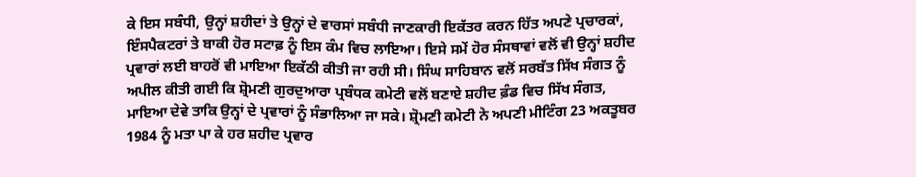ਕੇ ਇਸ ਸਬੰਧੀ, ਉਨ੍ਹਾਂ ਸ਼ਹੀਦਾਂ ਤੇ ਉਨ੍ਹਾਂ ਦੇ ਵਾਰਸਾਂ ਸਬੰਧੀ ਜਾਣਕਾਰੀ ਇਕੱਤਰ ਕਰਨ ਹਿੱਤ ਅਪਣੇ ਪ੍ਰਚਾਰਕਾਂ, ਇੰਸਪੈਕਟਰਾਂ ਤੇ ਬਾਕੀ ਹੋਰ ਸਟਾਫ਼ ਨੂੰ ਇਸ ਕੰਮ ਵਿਚ ਲਾਇਆ। ਇਸੇ ਸਮੇਂ ਹੋਰ ਸੰਸਥਾਵਾਂ ਵਲੋਂ ਵੀ ਉਨ੍ਹਾਂ ਸ਼ਹੀਦ ਪ੍ਰਵਾਰਾਂ ਲਈ ਬਾਹਰੋਂ ਵੀ ਮਾਇਆ ਇਕੱਠੀ ਕੀਤੀ ਜਾ ਰਹੀ ਸੀ। ਸਿੰਘ ਸਾਹਿਬਾਨ ਵਲੋਂ ਸਰਬੱਤ ਸਿੱਖ ਸੰਗਤ ਨੂੰ ਅਪੀਲ ਕੀਤੀ ਗਈ ਕਿ ਸ਼੍ਰੋਮਣੀ ਗੁਰਦੁਆਰਾ ਪ੍ਰਬੰਧਕ ਕਮੇਟੀ ਵਲੋਂ ਬਣਾਏ ਸ਼ਹੀਦ ਫ਼ੰਡ ਵਿਚ ਸਿੱਖ ਸੰਗਤ, ਮਾਇਆ ਦੇਵੇ ਤਾਕਿ ਉਨ੍ਹਾਂ ਦੇ ਪ੍ਰਵਾਰਾਂ ਨੂੰ ਸੰਭਾਲਿਆ ਜਾ ਸਕੇ। ਸ਼੍ਰੋਮਣੀ ਕਮੇਟੀ ਨੇ ਅਪਣੀ ਮੀਟਿੰਗ 23 ਅਕਤੂਬਰ 1984 ਨੂੰ ਮਤਾ ਪਾ ਕੇ ਹਰ ਸ਼ਹੀਦ ਪ੍ਰਵਾਰ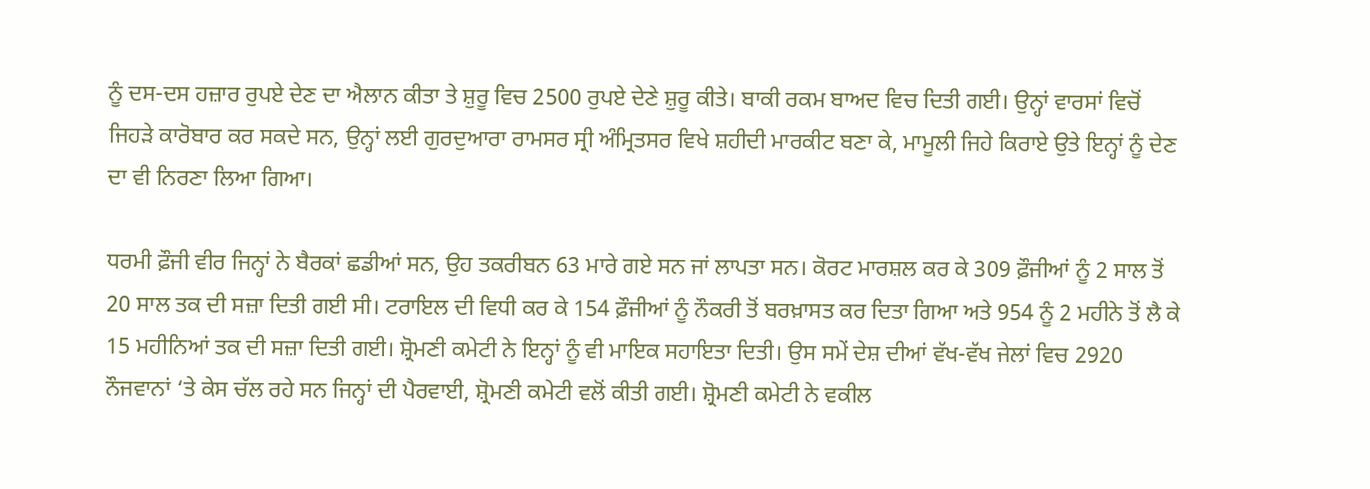ਨੂੰ ਦਸ-ਦਸ ਹਜ਼ਾਰ ਰੁਪਏ ਦੇਣ ਦਾ ਐਲਾਨ ਕੀਤਾ ਤੇ ਸ਼ੁਰੂ ਵਿਚ 2500 ਰੁਪਏ ਦੇਣੇ ਸ਼ੁਰੂ ਕੀਤੇ। ਬਾਕੀ ਰਕਮ ਬਾਅਦ ਵਿਚ ਦਿਤੀ ਗਈ। ਉਨ੍ਹਾਂ ਵਾਰਸਾਂ ਵਿਚੋਂ ਜਿਹੜੇ ਕਾਰੋਬਾਰ ਕਰ ਸਕਦੇ ਸਨ, ਉਨ੍ਹਾਂ ਲਈ ਗੁਰਦੁਆਰਾ ਰਾਮਸਰ ਸ੍ਰੀ ਅੰਮ੍ਰਿਤਸਰ ਵਿਖੇ ਸ਼ਹੀਦੀ ਮਾਰਕੀਟ ਬਣਾ ਕੇ, ਮਾਮੂਲੀ ਜਿਹੇ ਕਿਰਾਏ ਉਤੇ ਇਨ੍ਹਾਂ ਨੂੰ ਦੇਣ ਦਾ ਵੀ ਨਿਰਣਾ ਲਿਆ ਗਿਆ।

ਧਰਮੀ ਫ਼ੌਜੀ ਵੀਰ ਜਿਨ੍ਹਾਂ ਨੇ ਬੈਰਕਾਂ ਛਡੀਆਂ ਸਨ, ਉਹ ਤਕਰੀਬਨ 63 ਮਾਰੇ ਗਏ ਸਨ ਜਾਂ ਲਾਪਤਾ ਸਨ। ਕੋਰਟ ਮਾਰਸ਼ਲ ਕਰ ਕੇ 309 ਫ਼ੌਜੀਆਂ ਨੂੰ 2 ਸਾਲ ਤੋਂ 20 ਸਾਲ ਤਕ ਦੀ ਸਜ਼ਾ ਦਿਤੀ ਗਈ ਸੀ। ਟਰਾਇਲ ਦੀ ਵਿਧੀ ਕਰ ਕੇ 154 ਫ਼ੌਜੀਆਂ ਨੂੰ ਨੌਕਰੀ ਤੋਂ ਬਰਖ਼ਾਸਤ ਕਰ ਦਿਤਾ ਗਿਆ ਅਤੇ 954 ਨੂੰ 2 ਮਹੀਨੇ ਤੋਂ ਲੈ ਕੇ 15 ਮਹੀਨਿਆਂ ਤਕ ਦੀ ਸਜ਼ਾ ਦਿਤੀ ਗਈ। ਸ਼੍ਰੋਮਣੀ ਕਮੇਟੀ ਨੇ ਇਨ੍ਹਾਂ ਨੂੰ ਵੀ ਮਾਇਕ ਸਹਾਇਤਾ ਦਿਤੀ। ਉਸ ਸਮੇਂ ਦੇਸ਼ ਦੀਆਂ ਵੱਖ-ਵੱਖ ਜੇਲਾਂ ਵਿਚ 2920 ਨੌਜਵਾਨਾਂ ‘ਤੇ ਕੇਸ ਚੱਲ ਰਹੇ ਸਨ ਜਿਨ੍ਹਾਂ ਦੀ ਪੈਰਵਾਈ, ਸ਼੍ਰੋਮਣੀ ਕਮੇਟੀ ਵਲੋਂ ਕੀਤੀ ਗਈ। ਸ਼੍ਰੋਮਣੀ ਕਮੇਟੀ ਨੇ ਵਕੀਲ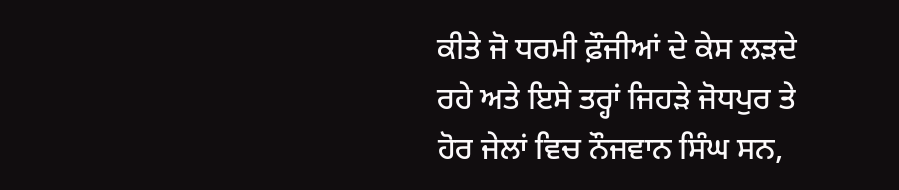ਕੀਤੇ ਜੋ ਧਰਮੀ ਫ਼ੌਜੀਆਂ ਦੇ ਕੇਸ ਲੜਦੇ ਰਹੇ ਅਤੇ ਇਸੇ ਤਰ੍ਹਾਂ ਜਿਹੜੇ ਜੋਧਪੁਰ ਤੇ ਹੋਰ ਜੇਲਾਂ ਵਿਚ ਨੌਜਵਾਨ ਸਿੰਘ ਸਨ,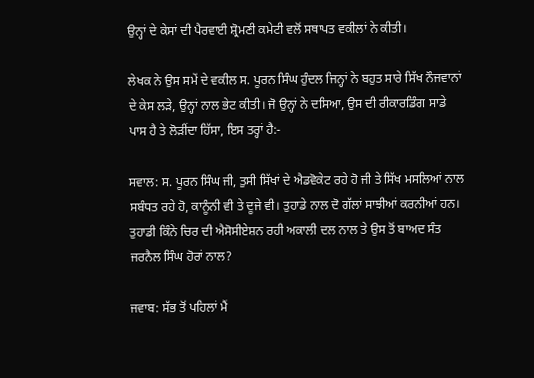ਉਨ੍ਹਾਂ ਦੇ ਕੇਸਾਂ ਦੀ ਪੈਰਵਾਈ ਸ਼੍ਰੋਮਣੀ ਕਮੇਟੀ ਵਲੋਂ ਸਥਾਪਤ ਵਕੀਲਾਂ ਨੇ ਕੀਤੀ।

ਲੇਖਕ ਨੇ ਉਸ ਸਮੇਂ ਦੇ ਵਕੀਲ ਸ. ਪੂਰਨ ਸਿੰਘ ਹੁੰਦਲ ਜਿਨ੍ਹਾਂ ਨੇ ਬਹੁਤ ਸਾਰੇ ਸਿੱਖ ਨੌਜਵਾਨਾਂ ਦੇ ਕੇਸ ਲੜੇ, ਉਨ੍ਹਾਂ ਨਾਲ ਭੇਟ ਕੀਤੀ। ਜੋ ਉਨ੍ਹਾਂ ਨੇ ਦਸਿਆ, ਉਸ ਦੀ ਰੀਕਾਰਡਿੰਗ ਸਾਡੇ ਪਾਸ ਹੈ ਤੇ ਲੋੜੀਂਦਾ ਹਿੱਸਾ, ਇਸ ਤਰ੍ਹਾਂ ਹੈ:-

ਸਵਾਲ: ਸ. ਪੂਰਨ ਸਿੰਘ ਜੀ, ਤੁਸੀ ਸਿੱਖਾਂ ਦੇ ਐਡਵੋਕੇਟ ਰਹੇ ਹੋ ਜੀ ਤੇ ਸਿੱਖ ਮਸਲਿਆਂ ਨਾਲ ਸਬੰਧਤ ਰਹੇ ਹੋ, ਕਾਨੂੰਨੀ ਵੀ ਤੇ ਦੂਜੇ ਵੀ। ਤੁਹਾਡੇ ਨਾਲ ਦੋ ਗੱਲਾਂ ਸਾਝੀਆਂ ਕਰਨੀਆਂ ਹਨ। ਤੁਹਾਡੀ ਕਿੰਨੇ ਚਿਰ ਦੀ ਐਸੋਸੀਏਸ਼ਨ ਰਹੀ ਅਕਾਲੀ ਦਲ ਨਾਲ ਤੇ ਉਸ ਤੋਂ ਬਾਅਦ ਸੰਤ ਜਰਨੈਲ ਸਿੰਘ ਹੋਰਾਂ ਨਾਲ?

ਜਵਾਬ: ਸੱਭ ਤੋਂ ਪਹਿਲਾਂ ਮੈਂ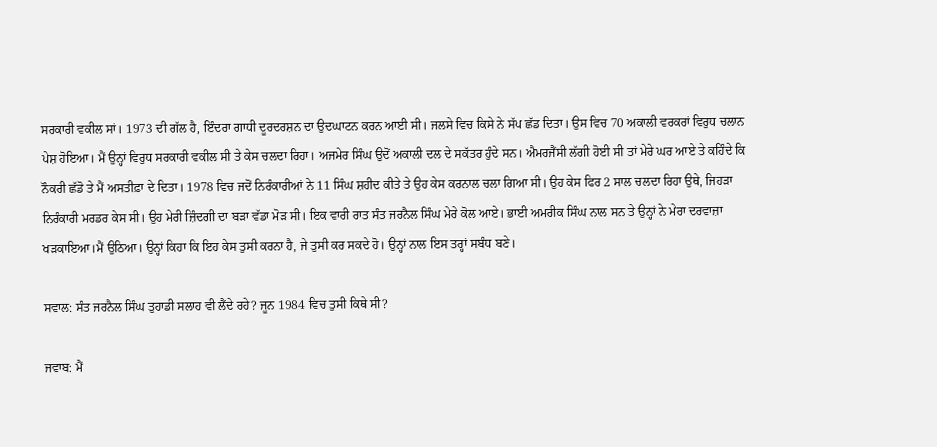ਸਰਕਾਰੀ ਵਕੀਲ ਸਾਂ। 1973 ਦੀ ਗੱਲ ਹੈ, ਇੰਦਰਾ ਗਾਧੀ ਦੂਰਦਰਸ਼ਨ ਦਾ ਉਦਘਾਟਨ ਕਰਨ ਆਈ ਸੀ। ਜਲਸੇ ਵਿਚ ਕਿਸੇ ਨੇ ਸੱਪ ਛੱਡ ਦਿਤਾ। ਉਸ ਵਿਚ 70 ਅਕਾਲੀ ਵਰਕਰਾਂ ਵਿਰੁਧ ਚਲਾਨ ਪੇਸ਼ ਹੋਇਆ। ਮੈਂ ਉਨ੍ਹਾਂ ਵਿਰੁਧ ਸਰਕਾਰੀ ਵਕੀਲ ਸੀ ਤੇ ਕੇਸ ਚਲਦਾ ਰਿਹਾ। ਅਜਮੇਰ ਸਿੰਘ ਉਦੋਂ ਅਕਾਲੀ ਦਲ ਦੇ ਸਕੱਤਰ ਹੁੰਦੇ ਸਨ। ਐਮਰਜੈਂਸੀ ਲੱਗੀ ਹੋਈ ਸੀ ਤਾਂ ਮੇਰੇ ਘਰ ਆਏ ਤੇ ਕਹਿੰਦੇ ਕਿ ਨੌਕਰੀ ਛੱਡੋ ਤੇ ਮੈਂ ਅਸਤੀਫ਼ਾ ਦੇ ਦਿਤਾ। 1978 ਵਿਚ ਜਦੋਂ ਨਿਰੰਕਾਰੀਆਂ ਨੇ 11 ਸਿੰਘ ਸ਼ਹੀਦ ਕੀਤੇ ਤੇ ਉਹ ਕੇਸ ਕਰਨਾਲ ਚਲਾ ਗਿਆ ਸੀ। ਉਹ ਕੇਸ ਫਿਰ 2 ਸਾਲ ਚਲਦਾ ਰਿਹਾ ਉਥੇ, ਜਿਹੜਾ ਨਿਰੰਕਾਰੀ ਮਰਡਰ ਕੇਸ ਸੀ। ਉਹ ਮੇਰੀ ਜ਼ਿੰਦਗੀ ਦਾ ਬੜਾ ਵੱਡਾ ਮੋੜ ਸੀ। ਇਕ ਵਾਰੀ ਰਾਤ ਸੰਤ ਜਰਨੈਲ ਸਿੰਘ ਮੇਰੇ ਕੋਲ ਆਏ। ਭਾਈ ਅਮਰੀਕ ਸਿੰਘ ਨਾਲ ਸਨ ਤੇ ਉਨ੍ਹਾਂ ਨੇ ਮੇਰਾ ਦਰਵਾਜ਼ਾ ਖੜਕਾਇਆ।ਮੈਂ ਉਠਿਆ। ਉਨ੍ਹਾਂ ਕਿਹਾ ਕਿ ਇਹ ਕੇਸ ਤੁਸੀ ਕਰਨਾ ਹੈ, ਜੇ ਤੁਸੀ ਕਰ ਸਕਦੇ ਹੋ। ਉਨ੍ਹਾਂ ਨਾਲ ਇਸ ਤਰ੍ਹਾਂ ਸਬੰਧ ਬਣੇ।

ਸਵਾਲ: ਸੰਤ ਜਰਨੈਲ ਸਿੰਘ ਤੁਹਾਡੀ ਸਲਾਹ ਵੀ ਲੈਂਦੇ ਰਹੇ? ਜੂਨ 1984 ਵਿਚ ਤੁਸੀ ਕਿਥੇ ਸੀ?

ਜਵਾਬ: ਮੈਂ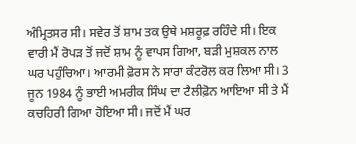ਅੰਮ੍ਰਿਤਸਰ ਸੀ। ਸਵੇਰ ਤੋਂ ਸ਼ਾਮ ਤਕ ਉਥੇ ਮਸ਼ਰੂਫ਼ ਰਹਿੰਦੇ ਸੀ। ਇਕ ਵਾਰੀ ਮੈਂ ਰੋਪੜ ਤੋਂ ਜਦੋਂ ਸ਼ਾਮ ਨੂੰ ਵਾਪਸ ਗਿਆ, ਬੜੀ ਮੁਸ਼ਕਲ ਨਾਲ ਘਰ ਪਹੁੰਚਿਆ। ਆਰਮੀ ਫ਼ੋਰਸ ਨੇ ਸਾਰਾ ਕੰਟਰੋਲ ਕਰ ਲਿਆ ਸੀ। 3 ਜੂਨ 1984 ਨੂੰ ਭਾਈ ਅਮਰੀਕ ਸਿੰਘ ਦਾ ਟੈਲੀਫ਼ੋਨ ਆਇਆ ਸੀ ਤੇ ਮੈਂ ਕਚਹਿਰੀ ਗਿਆ ਹੋਇਆ ਸੀ। ਜਦੋਂ ਮੈਂ ਘਰ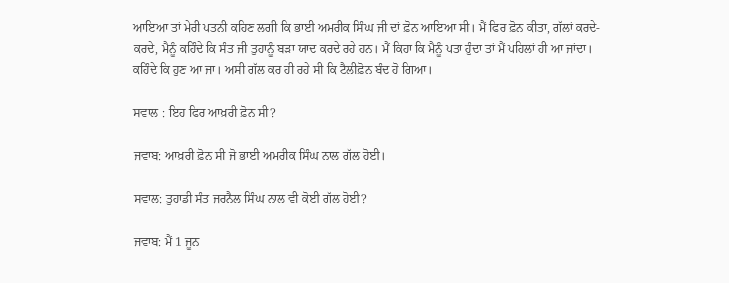ਆਇਆ ਤਾਂ ਮੇਰੀ ਪਤਨੀ ਕਹਿਣ ਲਗੀ ਕਿ ਭਾਈ ਅਮਰੀਕ ਸਿੰਘ ਜੀ ਦਾਂ ਫ਼ੋਨ ਆਇਆ ਸੀ। ਮੈਂ ਫਿਰ ਫ਼ੋਨ ਕੀਤਾ, ਗੱਲਾਂ ਕਰਦੇ-ਕਰਦੇ, ਮੈਨੂੰ ਕਹਿੰਦੇ ਕਿ ਸੰਤ ਜੀ ਤੁਹਾਨੂੰ ਬੜਾ ਯਾਦ ਕਰਦੇ ਰਹੇ ਹਨ। ਮੈਂ ਕਿਹਾ ਕਿ ਮੈਨੂੰ ਪਤਾ ਹੁੰਦਾ ਤਾਂ ਮੈਂ ਪਹਿਲਾਂ ਹੀ ਆ ਜਾਂਦਾ। ਕਹਿੰਦੇ ਕਿ ਹੁਣ ਆ ਜਾ। ਅਸੀ ਗੱਲ ਕਰ ਹੀ ਰਹੇ ਸੀ ਕਿ ਟੈਲੀਫ਼ੋਨ ਬੰਦ ਹੋ ਗਿਆ।

ਸਵਾਲ : ਇਹ ਫਿਰ ਆਖ਼ਰੀ ਫ਼ੋਨ ਸੀ?

ਜਵਾਬ: ਆਖ਼ਰੀ ਫ਼ੋਨ ਸੀ ਜੋ ਭਾਈ ਅਮਰੀਕ ਸਿੰਘ ਨਾਲ ਗੱਲ ਹੋਈ।

ਸਵਾਲ: ਤੁਹਾਡੀ ਸੰਤ ਜਰਨੈਲ ਸਿੰਘ ਨਾਲ ਵੀ ਕੋਈ ਗੱਲ ਹੋਈ?

ਜਵਾਬ: ਮੈਂ 1 ਜੂਨ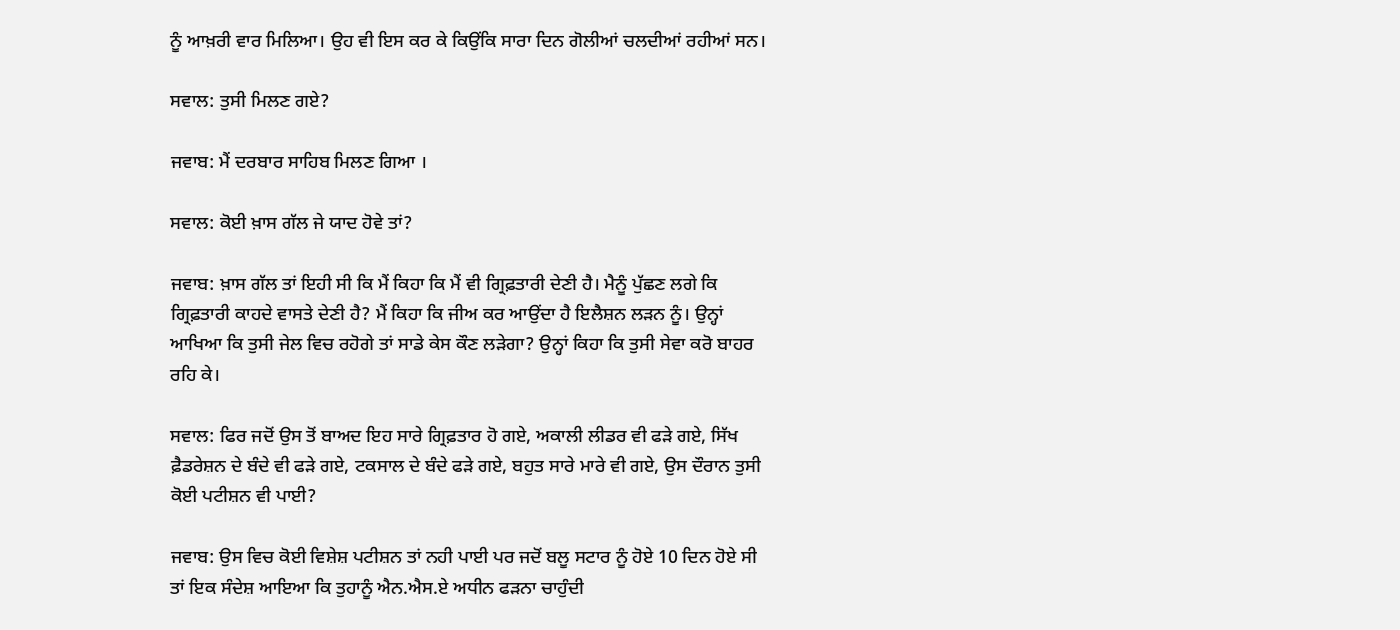ਨੂੰ ਆਖ਼ਰੀ ਵਾਰ ਮਿਲਿਆ। ਉਹ ਵੀ ਇਸ ਕਰ ਕੇ ਕਿਉਂਕਿ ਸਾਰਾ ਦਿਨ ਗੋਲੀਆਂ ਚਲਦੀਆਂ ਰਹੀਆਂ ਸਨ।

ਸਵਾਲ: ਤੁਸੀ ਮਿਲਣ ਗਏ?

ਜਵਾਬ: ਮੈਂ ਦਰਬਾਰ ਸਾਹਿਬ ਮਿਲਣ ਗਿਆ ।

ਸਵਾਲ: ਕੋਈ ਖ਼ਾਸ ਗੱਲ ਜੇ ਯਾਦ ਹੋਵੇ ਤਾਂ?

ਜਵਾਬ: ਖ਼ਾਸ ਗੱਲ ਤਾਂ ਇਹੀ ਸੀ ਕਿ ਮੈਂ ਕਿਹਾ ਕਿ ਮੈਂ ਵੀ ਗ੍ਰਿਫ਼ਤਾਰੀ ਦੇਣੀ ਹੈ। ਮੈਨੂੰ ਪੁੱਛਣ ਲਗੇ ਕਿ ਗ੍ਰਿਫ਼ਤਾਰੀ ਕਾਹਦੇ ਵਾਸਤੇ ਦੇਣੀ ਹੈ? ਮੈਂ ਕਿਹਾ ਕਿ ਜੀਅ ਕਰ ਆਉਂਦਾ ਹੈ ਇਲੈਸ਼ਨ ਲੜਨ ਨੂੰ। ਉਨ੍ਹਾਂ ਆਖਿਆ ਕਿ ਤੁਸੀ ਜੇਲ ਵਿਚ ਰਹੋਗੇ ਤਾਂ ਸਾਡੇ ਕੇਸ ਕੌਣ ਲੜੇਗਾ? ਉਨ੍ਹਾਂ ਕਿਹਾ ਕਿ ਤੁਸੀ ਸੇਵਾ ਕਰੋ ਬਾਹਰ ਰਹਿ ਕੇ।

ਸਵਾਲ: ਫਿਰ ਜਦੋਂ ਉਸ ਤੋਂ ਬਾਅਦ ਇਹ ਸਾਰੇ ਗ੍ਰਿਫ਼ਤਾਰ ਹੋ ਗਏ, ਅਕਾਲੀ ਲੀਡਰ ਵੀ ਫੜੇ ਗਏ, ਸਿੱਖ ਫ਼ੈਡਰੇਸ਼ਨ ਦੇ ਬੰਦੇ ਵੀ ਫੜੇ ਗਏ, ਟਕਸਾਲ ਦੇ ਬੰਦੇ ਫੜੇ ਗਏ, ਬਹੁਤ ਸਾਰੇ ਮਾਰੇ ਵੀ ਗਏ, ਉਸ ਦੌਰਾਨ ਤੁਸੀ ਕੋਈ ਪਟੀਸ਼ਨ ਵੀ ਪਾਈ?

ਜਵਾਬ: ਉਸ ਵਿਚ ਕੋਈ ਵਿਸ਼ੇਸ਼ ਪਟੀਸ਼ਨ ਤਾਂ ਨਹੀ ਪਾਈ ਪਰ ਜਦੋਂ ਬਲੂ ਸਟਾਰ ਨੂੰ ਹੋਏ 10 ਦਿਨ ਹੋਏ ਸੀ ਤਾਂ ਇਕ ਸੰਦੇਸ਼ ਆਇਆ ਕਿ ਤੁਹਾਨੂੰ ਐਨ.ਐਸ.ਏ ਅਧੀਨ ਫੜਨਾ ਚਾਹੁੰਦੀ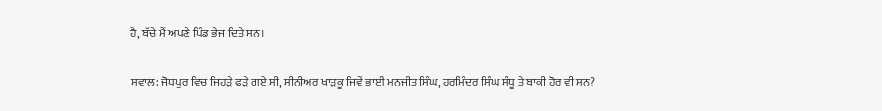ਹੈ, ਬੱਚੇ ਮੈਂ ਅਪਣੇ ਪਿੰਡ ਭੇਜ ਦਿਤੇ ਸਨ।

ਸਵਾਲ: ਜੋਧਪੁਰ ਵਿਚ ਜਿਹੜੇ ਫੜੇ ਗਏ ਸੀ, ਸੀਨੀਅਰ ਖਾੜਕੂ ਜਿਵੇਂ ਭਾਈ ਮਨਜੀਤ ਸਿੰਘ, ਹਰਮਿੰਦਰ ਸਿੰਘ ਸੰਧੂ ਤੇ ਬਾਕੀ ਹੋਰ ਵੀ ਸਨ?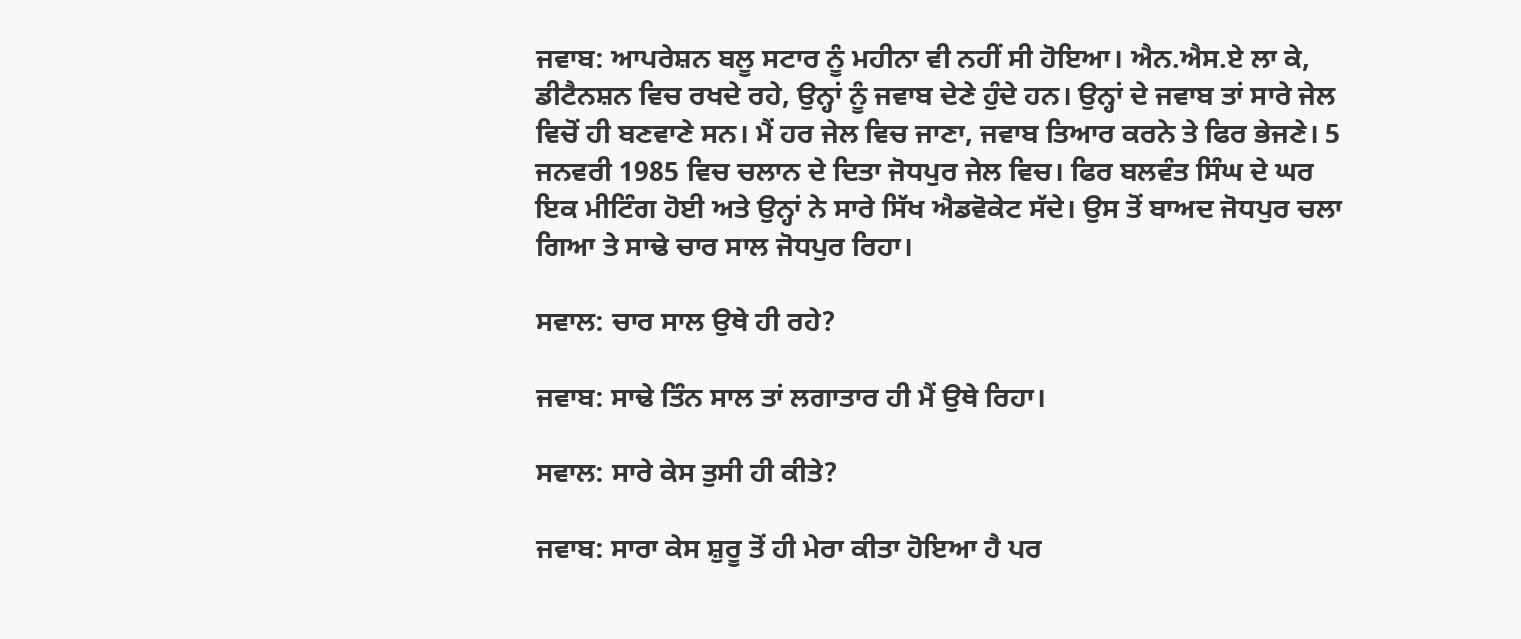ਜਵਾਬ: ਆਪਰੇਸ਼ਨ ਬਲੂ ਸਟਾਰ ਨੂੰ ਮਹੀਨਾ ਵੀ ਨਹੀਂ ਸੀ ਹੋਇਆ। ਐਨ.ਐਸ.ਏ ਲਾ ਕੇ, ਡੀਟੈਨਸ਼ਨ ਵਿਚ ਰਖਦੇ ਰਹੇ, ਉਨ੍ਹਾਂ ਨੂੰ ਜਵਾਬ ਦੇਣੇ ਹੁੰਦੇ ਹਨ। ਉਨ੍ਹਾਂ ਦੇ ਜਵਾਬ ਤਾਂ ਸਾਰੇ ਜੇਲ ਵਿਚੋਂ ਹੀ ਬਣਵਾਣੇ ਸਨ। ਮੈਂ ਹਰ ਜੇਲ ਵਿਚ ਜਾਣਾ, ਜਵਾਬ ਤਿਆਰ ਕਰਨੇ ਤੇ ਫਿਰ ਭੇਜਣੇ। 5 ਜਨਵਰੀ 1985 ਵਿਚ ਚਲਾਨ ਦੇ ਦਿਤਾ ਜੋਧਪੁਰ ਜੇਲ ਵਿਚ। ਫਿਰ ਬਲਵੰਤ ਸਿੰਘ ਦੇ ਘਰ ਇਕ ਮੀਟਿੰਗ ਹੋਈ ਅਤੇ ਉਨ੍ਹਾਂ ਨੇ ਸਾਰੇ ਸਿੱਖ ਐਡਵੋਕੇਟ ਸੱਦੇ। ਉਸ ਤੋਂ ਬਾਅਦ ਜੋਧਪੁਰ ਚਲਾ ਗਿਆ ਤੇ ਸਾਢੇ ਚਾਰ ਸਾਲ ਜੋਧਪੁਰ ਰਿਹਾ।

ਸਵਾਲ: ਚਾਰ ਸਾਲ ਉਥੇ ਹੀ ਰਹੇ?

ਜਵਾਬ: ਸਾਢੇ ਤਿੰਨ ਸਾਲ ਤਾਂ ਲਗਾਤਾਰ ਹੀ ਮੈਂ ਉਥੇ ਰਿਹਾ।

ਸਵਾਲ: ਸਾਰੇ ਕੇਸ ਤੁਸੀ ਹੀ ਕੀਤੇ?

ਜਵਾਬ: ਸਾਰਾ ਕੇਸ ਸ਼ੁਰੂ ਤੋਂ ਹੀ ਮੇਰਾ ਕੀਤਾ ਹੋਇਆ ਹੈ ਪਰ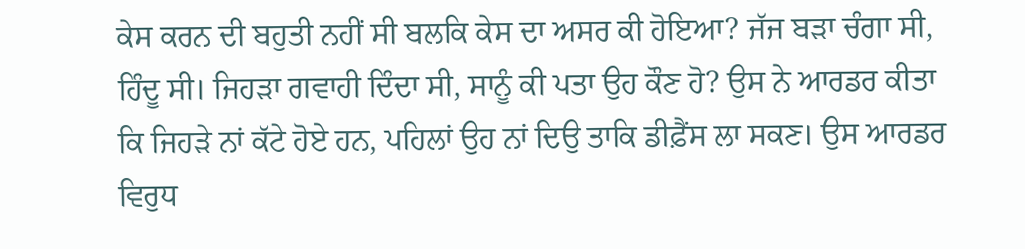ਕੇਸ ਕਰਨ ਦੀ ਬਹੁਤੀ ਨਹੀਂ ਸੀ ਬਲਕਿ ਕੇਸ ਦਾ ਅਸਰ ਕੀ ਹੋਇਆ? ਜੱਜ ਬੜਾ ਚੰਗਾ ਸੀ, ਹਿੰਦੂ ਸੀ। ਜਿਹੜਾ ਗਵਾਹੀ ਦਿੰਦਾ ਸੀ, ਸਾਨੂੰ ਕੀ ਪਤਾ ਉਹ ਕੌਣ ਹੋ? ਉਸ ਨੇ ਆਰਡਰ ਕੀਤਾ ਕਿ ਜਿਹੜੇ ਨਾਂ ਕੱਟੇ ਹੋਏ ਹਨ, ਪਹਿਲਾਂ ਉਹ ਨਾਂ ਦਿਉ ਤਾਕਿ ਡੀਫ਼ੈਂਸ ਲਾ ਸਕਣ। ਉਸ ਆਰਡਰ ਵਿਰੁਧ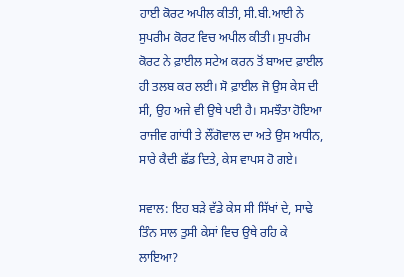ਹਾਈ ਕੋਰਟ ਅਪੀਲ ਕੀਤੀ, ਸੀ.ਬੀ.ਆਈ ਨੇ ਸੁਪਰੀਮ ਕੋਰਟ ਵਿਚ ਅਪੀਲ ਕੀਤੀ। ਸੁਪਰੀਮ ਕੋਰਟ ਨੇ ਫ਼ਾਈਲ ਸਟੇਅ ਕਰਨ ਤੋਂ ਬਾਅਦ ਫ਼ਾਈਲ ਹੀ ਤਲਬ ਕਰ ਲਈ। ਸੋ ਫ਼ਾਈਲ ਜੋ ਉਸ ਕੇਸ ਦੀ ਸੀ, ਉਹ ਅਜੇ ਵੀ ਉਥੇ ਪਈ ਹੈ। ਸਮਝੌਤਾ ਹੋਇਆ ਰਾਜੀਵ ਗਾਂਧੀ ਤੇ ਲੌਂਗੋਵਾਲ ਦਾ ਅਤੇ ਉਸ ਅਧੀਨ, ਸਾਰੇ ਕੈਦੀ ਛੱਡ ਦਿਤੇ, ਕੇਸ ਵਾਪਸ ਹੋ ਗਏ।

ਸਵਾਲ: ਇਹ ਬੜੇ ਵੱਡੇ ਕੇਸ ਸੀ ਸਿੱਖਾਂ ਦੇ, ਸਾਢੇ ਤਿੰਨ ਸਾਲ ਤੁਸੀ ਕੇਸਾਂ ਵਿਚ ਉਥੇ ਰਹਿ ਕੇ ਲਾਇਆ?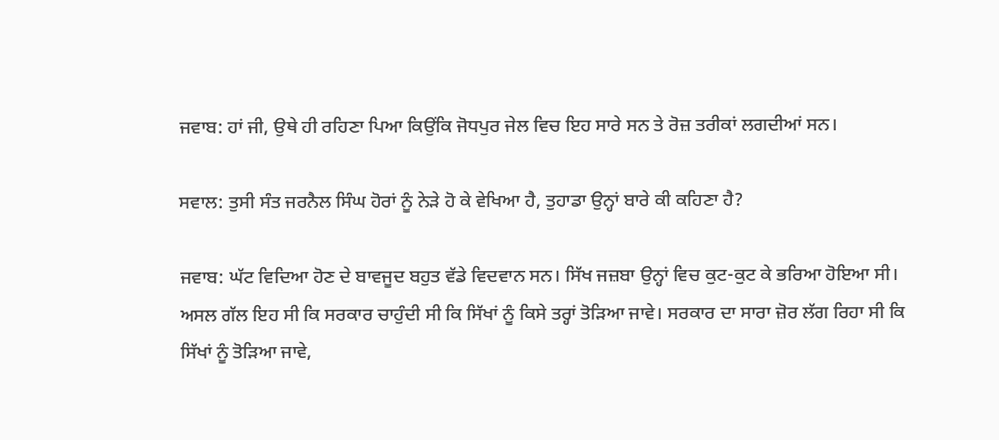ਜਵਾਬ: ਹਾਂ ਜੀ, ਉਥੇ ਹੀ ਰਹਿਣਾ ਪਿਆ ਕਿਉਂਕਿ ਜੋਧਪੁਰ ਜੇਲ ਵਿਚ ਇਹ ਸਾਰੇ ਸਨ ਤੇ ਰੋਜ਼ ਤਰੀਕਾਂ ਲਗਦੀਆਂ ਸਨ।

ਸਵਾਲ: ਤੁਸੀ ਸੰਤ ਜਰਨੈਲ ਸਿੰਘ ਹੋਰਾਂ ਨੂੰ ਨੇੜੇ ਹੋ ਕੇ ਵੇਖਿਆ ਹੈ, ਤੁਹਾਡਾ ਉਨ੍ਹਾਂ ਬਾਰੇ ਕੀ ਕਹਿਣਾ ਹੈ?

ਜਵਾਬ: ਘੱਟ ਵਿਦਿਆ ਹੋਣ ਦੇ ਬਾਵਜੂਦ ਬਹੁਤ ਵੱਡੇ ਵਿਦਵਾਨ ਸਨ। ਸਿੱਖ ਜਜ਼ਬਾ ਉਨ੍ਹਾਂ ਵਿਚ ਕੁਟ-ਕੁਟ ਕੇ ਭਰਿਆ ਹੋਇਆ ਸੀ। ਅਸਲ ਗੱਲ ਇਹ ਸੀ ਕਿ ਸਰਕਾਰ ਚਾਹੁੰਦੀ ਸੀ ਕਿ ਸਿੱਖਾਂ ਨੂੰ ਕਿਸੇ ਤਰ੍ਹਾਂ ਤੋੜਿਆ ਜਾਵੇ। ਸਰਕਾਰ ਦਾ ਸਾਰਾ ਜ਼ੋਰ ਲੱਗ ਰਿਹਾ ਸੀ ਕਿ ਸਿੱਖਾਂ ਨੂੰ ਤੋੜਿਆ ਜਾਵੇ,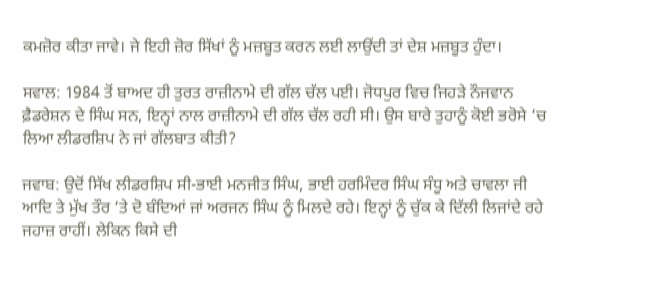ਕਮਜ਼ੋਰ ਕੀਤਾ ਜਾਵੇ। ਜੇ ਇਹੀ ਜ਼ੋਰ ਸਿੱਖਾਂ ਨੂੰ ਮਜ਼ਬੂਤ ਕਰਨ ਲਈ ਲਾਉਂਦੀ ਤਾਂ ਦੇਸ਼ ਮਜ਼ਬੂਤ ਹੁੰਦਾ।

ਸਵਾਲ: 1984 ਤੋਂ ਬਾਅਦ ਹੀ ਤੁਰਤ ਰਾਜ਼ੀਨਾਮੇ ਦੀ ਗੱਲ ਚੱਲ ਪਈ। ਜੋਧਪੁਰ ਵਿਚ ਜਿਹੜੇ ਨੌਜਵਾਨ ਫ਼ੈਡਰੇਸ਼ਨ ਦੇ ਸਿੰਘ ਸਨ, ਇਨ੍ਹਾਂ ਨਾਲ ਰਾਜ਼ੀਨਾਮੇ ਦੀ ਗੱਲ ਚੱਲ ਰਹੀ ਸੀ। ਉਸ ਬਾਰੇ ਤੁਹਾਨੂੰ ਕੋਈ ਭਰੋਸੇ ‘ਚ ਲਿਆ ਲੀਡਰਸ਼ਿਪ ਨੇ ਜਾਂ ਗੱਲਬਾਤ ਕੀਤੀ?

ਜਵਾਬ: ਉਦੋਂ ਸਿੱਖ ਲੀਡਰਸ਼ਿਪ ਸੀ-ਭਾਈ ਮਨਜੀਤ ਸਿੰਘ, ਭਾਈ ਹਰਮਿੰਦਰ ਸਿੰਘ ਸੰਧੂ ਅਤੇ ਚਾਵਲਾ ਜੀ ਆਦਿ ਤੇ ਮੁੱਖ ਤੌਰ ‘ਤੇ ਦੋ ਬੰਦਿਆਂ ਜਾਂ ਅਰਜਨ ਸਿੰਘ ਨੂੰ ਮਿਲਦੇ ਰਹੇ। ਇਨ੍ਹਾਂ ਨੂੰ ਚੁੱਕ ਕੇ ਦਿੱਲੀ ਲਿਜਾਂਦੇ ਰਹੇ ਜਹਾਜ਼ ਰਾਹੀਂ। ਲੇਕਿਨ ਕਿਸੇ ਦੀ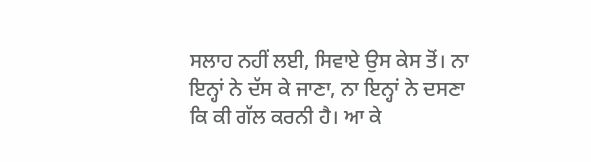ਸਲਾਹ ਨਹੀਂ ਲਈ, ਸਿਵਾਏ ਉਸ ਕੇਸ ਤੋਂ। ਨਾ ਇਨ੍ਹਾਂ ਨੇ ਦੱਸ ਕੇ ਜਾਣਾ, ਨਾ ਇਨ੍ਹਾਂ ਨੇ ਦਸਣਾ ਕਿ ਕੀ ਗੱਲ ਕਰਨੀ ਹੈ। ਆ ਕੇ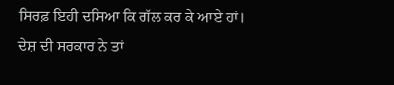ਸਿਰਫ਼ ਇਹੀ ਦਸਿਆ ਕਿ ਗੱਲ ਕਰ ਕੇ ਆਏ ਹਾਂ।
ਦੇਸ਼ ਦੀ ਸਰਕਾਰ ਨੇ ਤਾਂ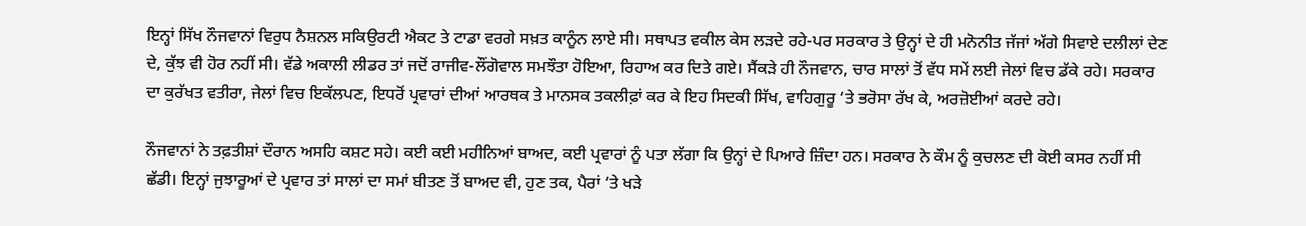ਇਨ੍ਹਾਂ ਸਿੱਖ ਨੌਜਵਾਨਾਂ ਵਿਰੁਧ ਨੈਸ਼ਨਲ ਸਕਿਉਰਟੀ ਐਕਟ ਤੇ ਟਾਡਾ ਵਰਗੇ ਸਖ਼ਤ ਕਾਨੂੰਨ ਲਾਏ ਸੀ। ਸਥਾਪਤ ਵਕੀਲ ਕੇਸ ਲੜਦੇ ਰਹੇ-ਪਰ ਸਰਕਾਰ ਤੇ ਉਨ੍ਹਾਂ ਦੇ ਹੀ ਮਨੋਨੀਤ ਜੱਜਾਂ ਅੱਗੇ ਸਿਵਾਏ ਦਲੀਲਾਂ ਦੇਣ ਦੇ, ਕੁੱਝ ਵੀ ਹੋਰ ਨਹੀਂ ਸੀ। ਵੱਡੇ ਅਕਾਲੀ ਲੀਡਰ ਤਾਂ ਜਦੋਂ ਰਾਜੀਵ-ਲੌਂਗੋਵਾਲ ਸਮਝੌਤਾ ਹੋਇਆ, ਰਿਹਾਅ ਕਰ ਦਿਤੇ ਗਏ। ਸੈਂਕੜੇ ਹੀ ਨੌਜਵਾਨ, ਚਾਰ ਸਾਲਾਂ ਤੋਂ ਵੱਧ ਸਮੇਂ ਲਈ ਜੇਲਾਂ ਵਿਚ ਡੱਕੇ ਰਹੇ। ਸਰਕਾਰ ਦਾ ਕੁਰੱਖਤ ਵਤੀਰਾ, ਜੇਲਾਂ ਵਿਚ ਇਕੱਲਪਣ, ਇਧਰੋਂ ਪ੍ਰਵਾਰਾਂ ਦੀਆਂ ਆਰਥਕ ਤੇ ਮਾਨਸਕ ਤਕਲੀਫ਼ਾਂ ਕਰ ਕੇ ਇਹ ਸਿਦਕੀ ਸਿੱਖ, ਵਾਹਿਗੁਰੂ ‘ਤੇ ਭਰੋਸਾ ਰੱਖ ਕੇ, ਅਰਜ਼ੋਈਆਂ ਕਰਦੇ ਰਹੇ।

ਨੌਜਵਾਨਾਂ ਨੇ ਤਫ਼ਤੀਸ਼ਾਂ ਦੌਰਾਨ ਅਸਹਿ ਕਸ਼ਟ ਸਹੇ। ਕਈ ਕਈ ਮਹੀਨਿਆਂ ਬਾਅਦ, ਕਈ ਪ੍ਰਵਾਰਾਂ ਨੂੰ ਪਤਾ ਲੱਗਾ ਕਿ ਉਨ੍ਹਾਂ ਦੇ ਪਿਆਰੇ ਜ਼ਿੰਦਾ ਹਨ। ਸਰਕਾਰ ਨੇ ਕੌਮ ਨੂੰ ਕੁਚਲਣ ਦੀ ਕੋਈ ਕਸਰ ਨਹੀਂ ਸੀ ਛੱਡੀ। ਇਨ੍ਹਾਂ ਜੁਝਾਰੂਆਂ ਦੇ ਪ੍ਰਵਾਰ ਤਾਂ ਸਾਲਾਂ ਦਾ ਸਮਾਂ ਬੀਤਣ ਤੋਂ ਬਾਅਦ ਵੀ, ਹੁਣ ਤਕ, ਪੈਰਾਂ ‘ਤੇ ਖੜੇ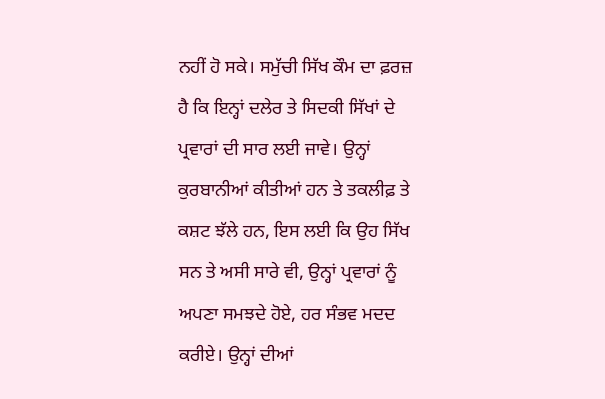ਨਹੀਂ ਹੋ ਸਕੇ। ਸਮੁੱਚੀ ਸਿੱਖ ਕੌਮ ਦਾ ਫ਼ਰਜ਼ ਹੈ ਕਿ ਇਨ੍ਹਾਂ ਦਲੇਰ ਤੇ ਸਿਦਕੀ ਸਿੱਖਾਂ ਦੇ ਪ੍ਰਵਾਰਾਂ ਦੀ ਸਾਰ ਲਈ ਜਾਵੇ। ਉਨ੍ਹਾਂ ਕੁਰਬਾਨੀਆਂ ਕੀਤੀਆਂ ਹਨ ਤੇ ਤਕਲੀਫ਼ ਤੇ ਕਸ਼ਟ ਝੱਲੇ ਹਨ, ਇਸ ਲਈ ਕਿ ਉਹ ਸਿੱਖ ਸਨ ਤੇ ਅਸੀ ਸਾਰੇ ਵੀ, ਉਨ੍ਹਾਂ ਪ੍ਰਵਾਰਾਂ ਨੂੰ ਅਪਣਾ ਸਮਝਦੇ ਹੋਏ, ਹਰ ਸੰਭਵ ਮਦਦ ਕਰੀਏ। ਉਨ੍ਹਾਂ ਦੀਆਂ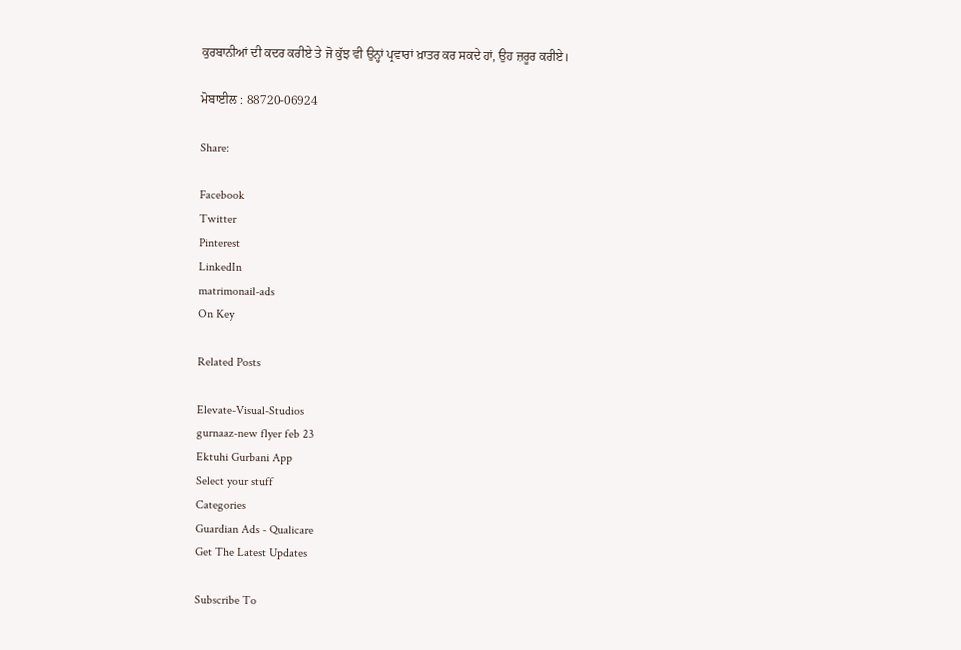ਕੁਰਬਾਨੀਆਂ ਦੀ ਕਦਰ ਕਰੀਏ ਤੇ ਜੋ ਕੁੱਝ ਵੀ ਉਨ੍ਹਾਂ ਪ੍ਰਵਾਰਾਂ ਖ਼ਾਤਰ ਕਰ ਸਕਦੇ ਹਾਂ, ਉਹ ਜ਼ਰੂਰ ਕਰੀਏ।

ਮੋਬਾਈਲ : 88720-06924

Share:

Facebook
Twitter
Pinterest
LinkedIn
matrimonail-ads
On Key

Related Posts

Elevate-Visual-Studios
gurnaaz-new flyer feb 23
Ektuhi Gurbani App
Select your stuff
Categories
Guardian Ads - Qualicare
Get The Latest Updates

Subscribe To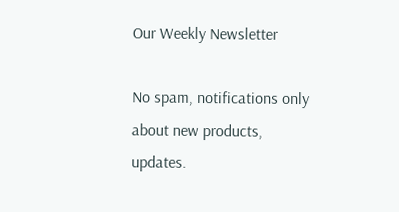Our Weekly Newsletter

No spam, notifications only about new products, updates.